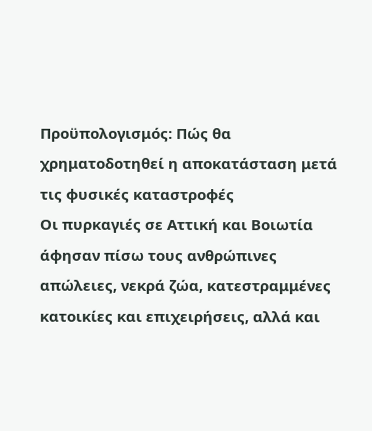Προϋπολογισμός: Πώς θα χρηματοδοτηθεί η αποκατάσταση μετά τις φυσικές καταστροφές
Οι πυρκαγιές σε Αττική και Βοιωτία άφησαν πίσω τους ανθρώπινες απώλειες, νεκρά ζώα, κατεστραμμένες κατοικίες και επιχειρήσεις, αλλά και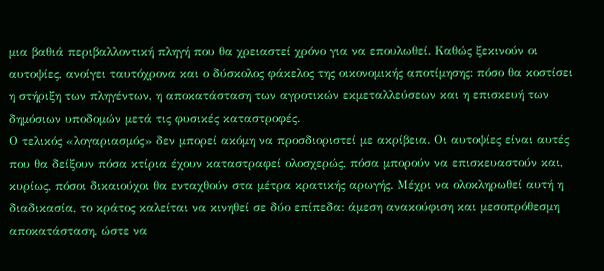μια βαθιά περιβαλλοντική πληγή που θα χρειαστεί χρόνο για να επουλωθεί. Καθώς ξεκινούν οι αυτοψίες, ανοίγει ταυτόχρονα και ο δύσκολος φάκελος της οικονομικής αποτίμησης: πόσο θα κοστίσει η στήριξη των πληγέντων, η αποκατάσταση των αγροτικών εκμεταλλεύσεων και η επισκευή των δημόσιων υποδομών μετά τις φυσικές καταστροφές.
Ο τελικός «λογαριασμός» δεν μπορεί ακόμη να προσδιοριστεί με ακρίβεια. Οι αυτοψίες είναι αυτές που θα δείξουν πόσα κτίρια έχουν καταστραφεί ολοσχερώς, πόσα μπορούν να επισκευαστούν και, κυρίως, πόσοι δικαιούχοι θα ενταχθούν στα μέτρα κρατικής αρωγής. Μέχρι να ολοκληρωθεί αυτή η διαδικασία, το κράτος καλείται να κινηθεί σε δύο επίπεδα: άμεση ανακούφιση και μεσοπρόθεσμη αποκατάσταση, ώστε να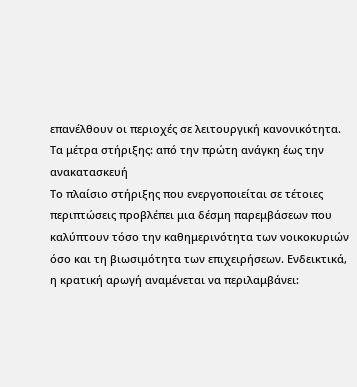επανέλθουν οι περιοχές σε λειτουργική κανονικότητα.
Τα μέτρα στήριξης: από την πρώτη ανάγκη έως την ανακατασκευή
Το πλαίσιο στήριξης που ενεργοποιείται σε τέτοιες περιπτώσεις προβλέπει μια δέσμη παρεμβάσεων που καλύπτουν τόσο την καθημερινότητα των νοικοκυριών όσο και τη βιωσιμότητα των επιχειρήσεων. Ενδεικτικά, η κρατική αρωγή αναμένεται να περιλαμβάνει: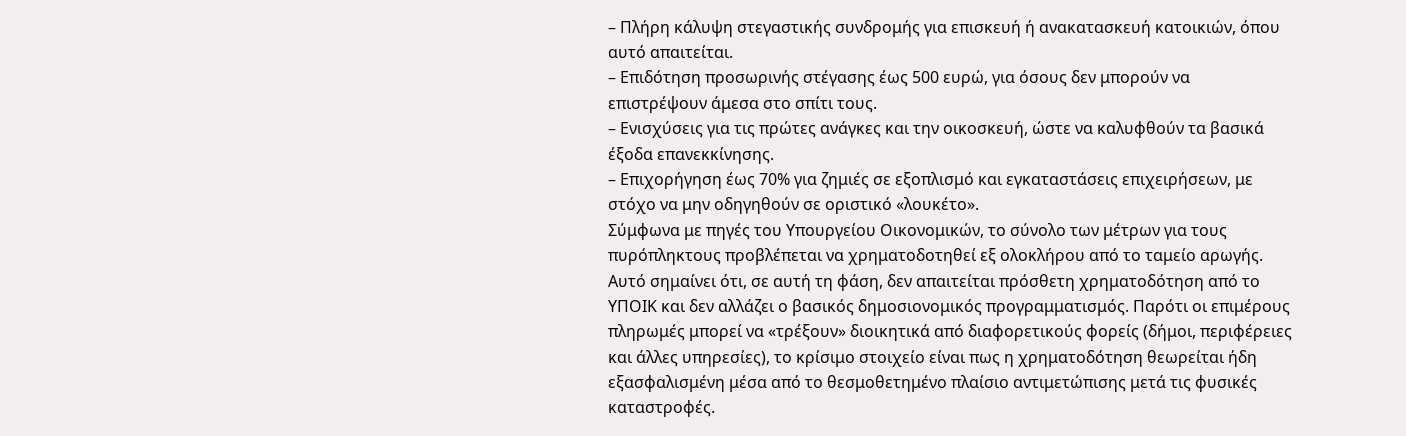– Πλήρη κάλυψη στεγαστικής συνδρομής για επισκευή ή ανακατασκευή κατοικιών, όπου αυτό απαιτείται.
– Επιδότηση προσωρινής στέγασης έως 500 ευρώ, για όσους δεν μπορούν να επιστρέψουν άμεσα στο σπίτι τους.
– Ενισχύσεις για τις πρώτες ανάγκες και την οικοσκευή, ώστε να καλυφθούν τα βασικά έξοδα επανεκκίνησης.
– Επιχορήγηση έως 70% για ζημιές σε εξοπλισμό και εγκαταστάσεις επιχειρήσεων, με στόχο να μην οδηγηθούν σε οριστικό «λουκέτο».
Σύμφωνα με πηγές του Υπουργείου Οικονομικών, το σύνολο των μέτρων για τους πυρόπληκτους προβλέπεται να χρηματοδοτηθεί εξ ολοκλήρου από το ταμείο αρωγής. Αυτό σημαίνει ότι, σε αυτή τη φάση, δεν απαιτείται πρόσθετη χρηματοδότηση από το ΥΠΟΙΚ και δεν αλλάζει ο βασικός δημοσιονομικός προγραμματισμός. Παρότι οι επιμέρους πληρωμές μπορεί να «τρέξουν» διοικητικά από διαφορετικούς φορείς (δήμοι, περιφέρειες και άλλες υπηρεσίες), το κρίσιμο στοιχείο είναι πως η χρηματοδότηση θεωρείται ήδη εξασφαλισμένη μέσα από το θεσμοθετημένο πλαίσιο αντιμετώπισης μετά τις φυσικές καταστροφές.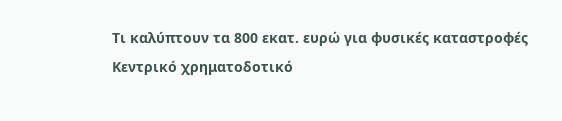Τι καλύπτουν τα 800 εκατ. ευρώ για φυσικές καταστροφές
Κεντρικό χρηματοδοτικό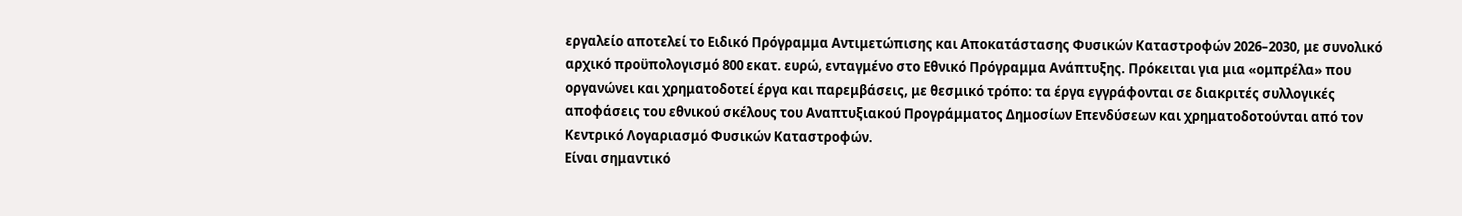εργαλείο αποτελεί το Ειδικό Πρόγραμμα Αντιμετώπισης και Αποκατάστασης Φυσικών Καταστροφών 2026–2030, με συνολικό αρχικό προϋπολογισμό 800 εκατ. ευρώ, ενταγμένο στο Εθνικό Πρόγραμμα Ανάπτυξης. Πρόκειται για μια «ομπρέλα» που οργανώνει και χρηματοδοτεί έργα και παρεμβάσεις, με θεσμικό τρόπο: τα έργα εγγράφονται σε διακριτές συλλογικές αποφάσεις του εθνικού σκέλους του Αναπτυξιακού Προγράμματος Δημοσίων Επενδύσεων και χρηματοδοτούνται από τον Κεντρικό Λογαριασμό Φυσικών Καταστροφών.
Είναι σημαντικό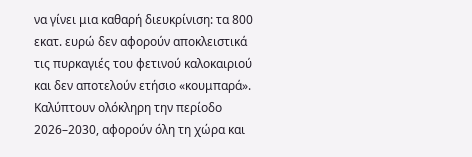να γίνει μια καθαρή διευκρίνιση: τα 800 εκατ. ευρώ δεν αφορούν αποκλειστικά τις πυρκαγιές του φετινού καλοκαιριού και δεν αποτελούν ετήσιο «κουμπαρά». Καλύπτουν ολόκληρη την περίοδο 2026–2030, αφορούν όλη τη χώρα και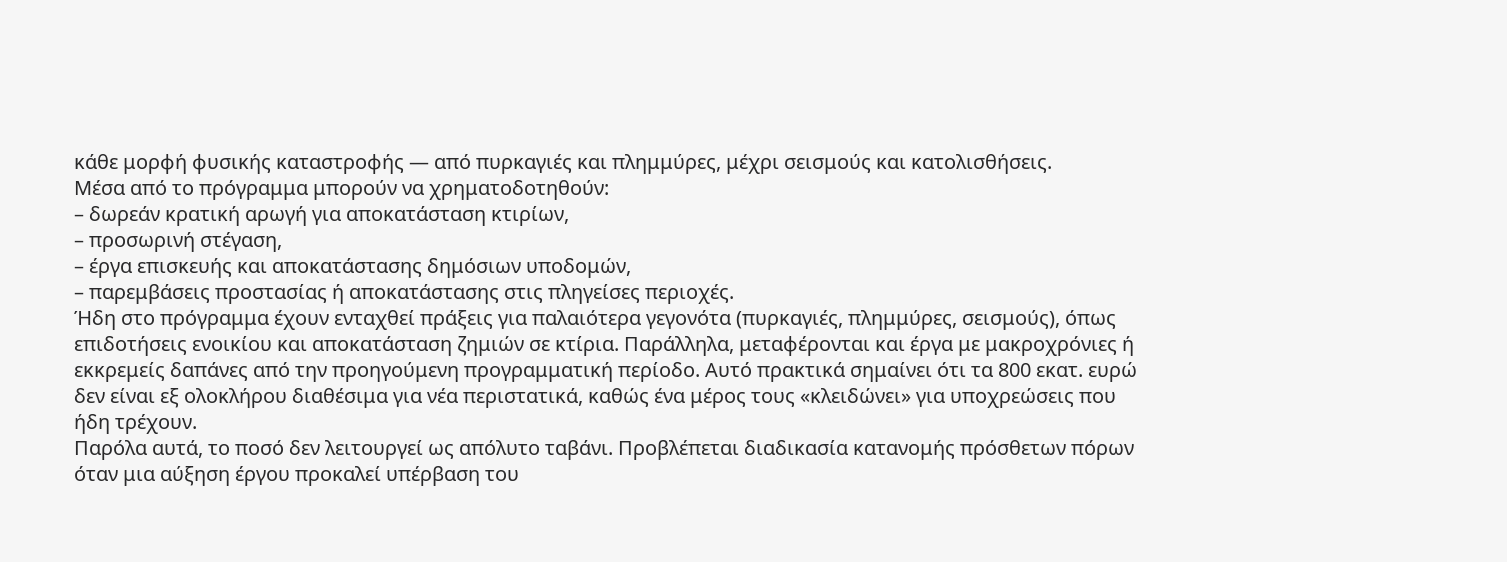κάθε μορφή φυσικής καταστροφής — από πυρκαγιές και πλημμύρες, μέχρι σεισμούς και κατολισθήσεις.
Μέσα από το πρόγραμμα μπορούν να χρηματοδοτηθούν:
– δωρεάν κρατική αρωγή για αποκατάσταση κτιρίων,
– προσωρινή στέγαση,
– έργα επισκευής και αποκατάστασης δημόσιων υποδομών,
– παρεμβάσεις προστασίας ή αποκατάστασης στις πληγείσες περιοχές.
Ήδη στο πρόγραμμα έχουν ενταχθεί πράξεις για παλαιότερα γεγονότα (πυρκαγιές, πλημμύρες, σεισμούς), όπως επιδοτήσεις ενοικίου και αποκατάσταση ζημιών σε κτίρια. Παράλληλα, μεταφέρονται και έργα με μακροχρόνιες ή εκκρεμείς δαπάνες από την προηγούμενη προγραμματική περίοδο. Αυτό πρακτικά σημαίνει ότι τα 800 εκατ. ευρώ δεν είναι εξ ολοκλήρου διαθέσιμα για νέα περιστατικά, καθώς ένα μέρος τους «κλειδώνει» για υποχρεώσεις που ήδη τρέχουν.
Παρόλα αυτά, το ποσό δεν λειτουργεί ως απόλυτο ταβάνι. Προβλέπεται διαδικασία κατανομής πρόσθετων πόρων όταν μια αύξηση έργου προκαλεί υπέρβαση του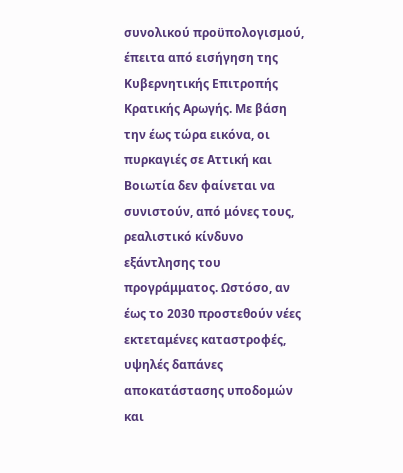συνολικού προϋπολογισμού, έπειτα από εισήγηση της Κυβερνητικής Επιτροπής Κρατικής Αρωγής. Με βάση την έως τώρα εικόνα, οι πυρκαγιές σε Αττική και Βοιωτία δεν φαίνεται να συνιστούν, από μόνες τους, ρεαλιστικό κίνδυνο εξάντλησης του προγράμματος. Ωστόσο, αν έως το 2030 προστεθούν νέες εκτεταμένες καταστροφές, υψηλές δαπάνες αποκατάστασης υποδομών και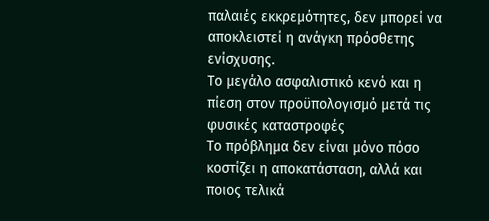παλαιές εκκρεμότητες, δεν μπορεί να αποκλειστεί η ανάγκη πρόσθετης ενίσχυσης.
Το μεγάλο ασφαλιστικό κενό και η πίεση στον προϋπολογισμό μετά τις φυσικές καταστροφές
Το πρόβλημα δεν είναι μόνο πόσο κοστίζει η αποκατάσταση, αλλά και ποιος τελικά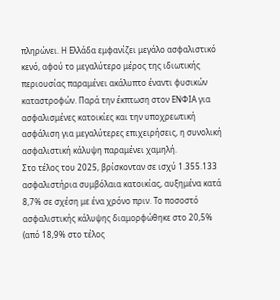πληρώνει. Η Ελλάδα εμφανίζει μεγάλο ασφαλιστικό κενό, αφού το μεγαλύτερο μέρος της ιδιωτικής περιουσίας παραμένει ακάλυπτο έναντι φυσικών καταστροφών. Παρά την έκπτωση στον ΕΝΦΙΑ για ασφαλισμένες κατοικίες και την υποχρεωτική ασφάλιση για μεγαλύτερες επιχειρήσεις, η συνολική ασφαλιστική κάλυψη παραμένει χαμηλή.
Στο τέλος του 2025, βρίσκονταν σε ισχύ 1.355.133 ασφαλιστήρια συμβόλαια κατοικίας, αυξημένα κατά 8,7% σε σχέση με ένα χρόνο πριν. Το ποσοστό ασφαλιστικής κάλυψης διαμορφώθηκε στο 20,5% (από 18,9% στο τέλος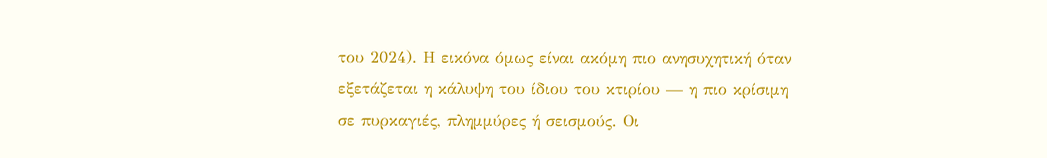του 2024). Η εικόνα όμως είναι ακόμη πιο ανησυχητική όταν εξετάζεται η κάλυψη του ίδιου του κτιρίου — η πιο κρίσιμη σε πυρκαγιές, πλημμύρες ή σεισμούς. Οι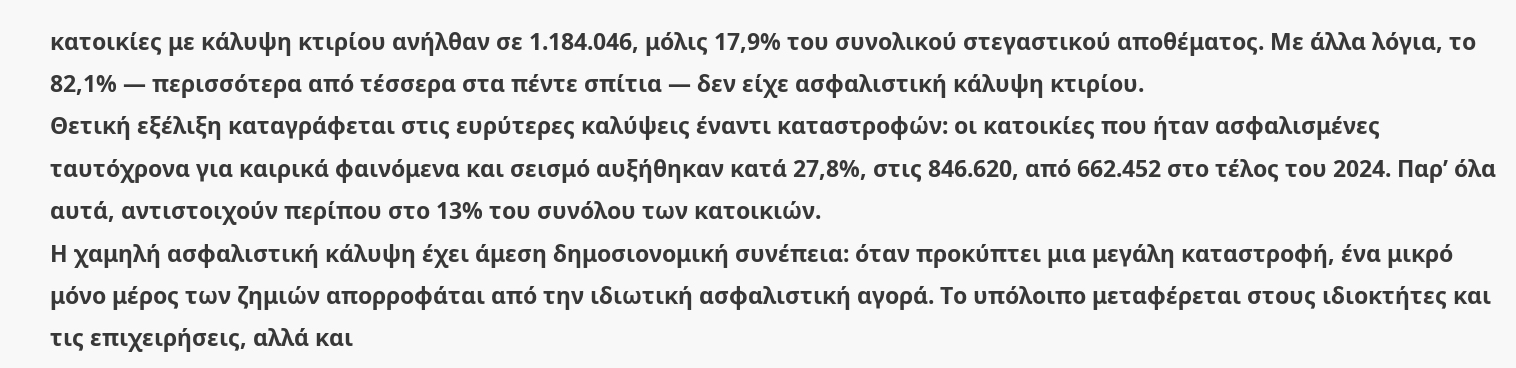κατοικίες με κάλυψη κτιρίου ανήλθαν σε 1.184.046, μόλις 17,9% του συνολικού στεγαστικού αποθέματος. Με άλλα λόγια, το 82,1% — περισσότερα από τέσσερα στα πέντε σπίτια — δεν είχε ασφαλιστική κάλυψη κτιρίου.
Θετική εξέλιξη καταγράφεται στις ευρύτερες καλύψεις έναντι καταστροφών: οι κατοικίες που ήταν ασφαλισμένες ταυτόχρονα για καιρικά φαινόμενα και σεισμό αυξήθηκαν κατά 27,8%, στις 846.620, από 662.452 στο τέλος του 2024. Παρ’ όλα αυτά, αντιστοιχούν περίπου στο 13% του συνόλου των κατοικιών.
Η χαμηλή ασφαλιστική κάλυψη έχει άμεση δημοσιονομική συνέπεια: όταν προκύπτει μια μεγάλη καταστροφή, ένα μικρό μόνο μέρος των ζημιών απορροφάται από την ιδιωτική ασφαλιστική αγορά. Το υπόλοιπο μεταφέρεται στους ιδιοκτήτες και τις επιχειρήσεις, αλλά και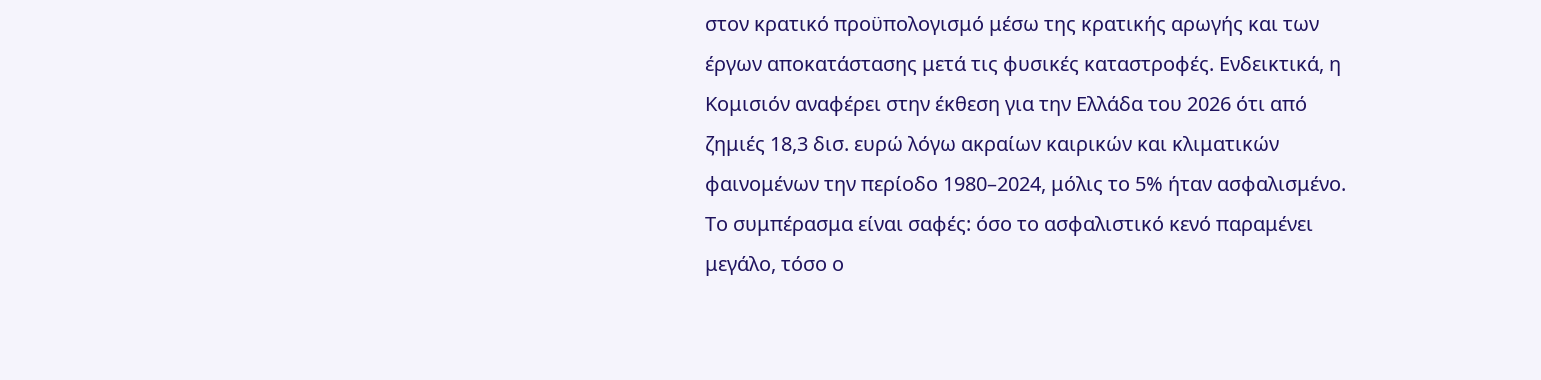στον κρατικό προϋπολογισμό μέσω της κρατικής αρωγής και των έργων αποκατάστασης μετά τις φυσικές καταστροφές. Ενδεικτικά, η Κομισιόν αναφέρει στην έκθεση για την Ελλάδα του 2026 ότι από ζημιές 18,3 δισ. ευρώ λόγω ακραίων καιρικών και κλιματικών φαινομένων την περίοδο 1980–2024, μόλις το 5% ήταν ασφαλισμένο.
Το συμπέρασμα είναι σαφές: όσο το ασφαλιστικό κενό παραμένει μεγάλο, τόσο ο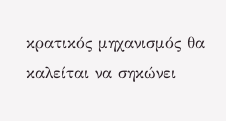κρατικός μηχανισμός θα καλείται να σηκώνει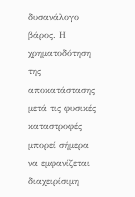δυσανάλογο βάρος. Η χρηματοδότηση της αποκατάστασης μετά τις φυσικές καταστροφές μπορεί σήμερα να εμφανίζεται διαχειρίσιμη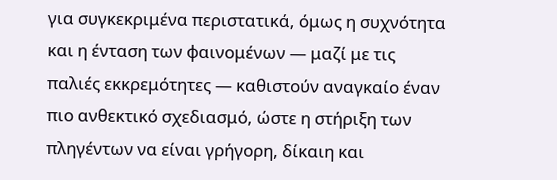για συγκεκριμένα περιστατικά, όμως η συχνότητα και η ένταση των φαινομένων — μαζί με τις παλιές εκκρεμότητες — καθιστούν αναγκαίο έναν πιο ανθεκτικό σχεδιασμό, ώστε η στήριξη των πληγέντων να είναι γρήγορη, δίκαιη και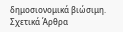δημοσιονομικά βιώσιμη.
Σχετικά Άρθρα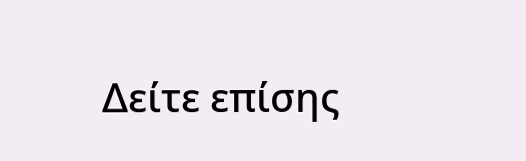Δείτε επίσης